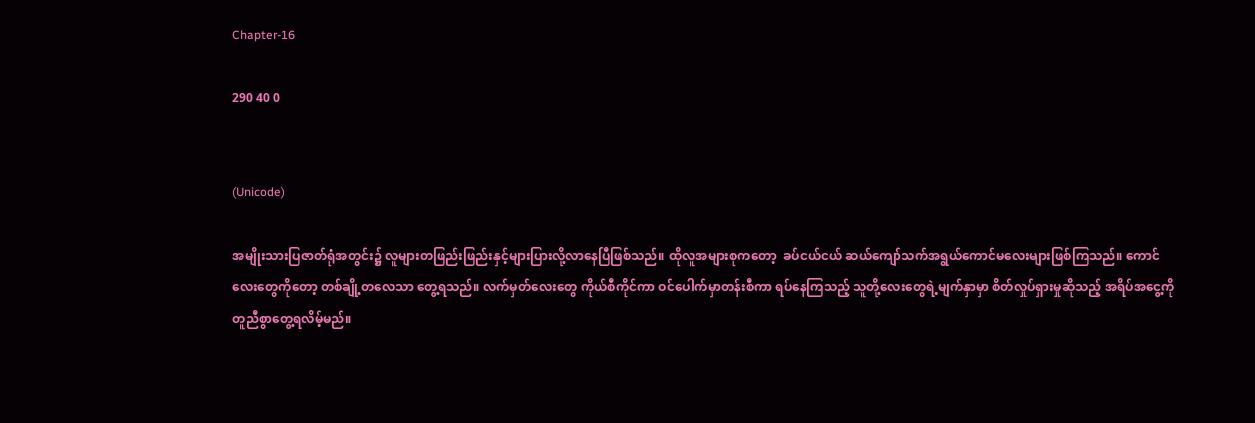Chapter-16

290 40 0


(Unicode)

အမျိုးသားပြဇာတ်ရုံအတွင်း၌ လူများတဖြည်းဖြည်းနှင့်များပြားလို့လာနေပြီဖြစ်သည်။ ထိုလူအများစုကတော့  ခပ်ငယ်ငယ် ဆယ်ကျော်သက်အရွယ်ကောင်မလေးများဖြစ်ကြသည်။ ကောင်လေးတွေကိုတော့ တစ်ချို့တလေသာ တွေ့ရသည်။ လက်မှတ်လေးတွေ ကိုယ်စီကိုင်ကာ ဝင်ပေါက်မှာတန်းစီကာ ရပ်နေကြသည့် သူတို့လေးတွေရဲ့မျက်နှာမှာ စိတ်လှုပ်ရှားမှုဆိုသည့် အရိပ်အငွေ့ကို တူညီစွာတွေ့ရလိမ့်မည်။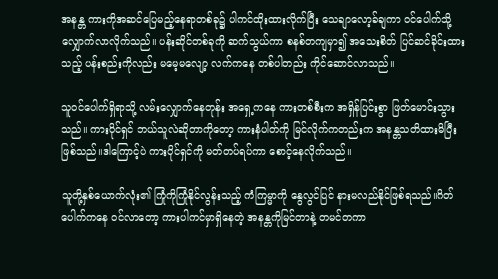အနန္တ ကားကိုအဆင်ပြေမည့်နေရာတစ်ခု၌ ပါကင်ထိုးထားလိုက်ပြီး သေချာလော့ခ်ချကာ ဝင်ပေါက်သို့ လျှောက်လာလိုက်သည်။ ပန်းဆိုင်တစ်ခုကို ဆက်သွယ်ကာ စနစ်တကျမှာ၍ အသေးစိတ် ပြင်ဆင်ခိုင်းထားသည့် ပန်းစည်းကိုလည်း မမေ့မလျော့ လက်ကနေ တစ်ပါတည်း ကိုင်ဆောင်လာသည်။

သူဝင်ပေါက်ရှိရာသို့ လမ်းလျှောက်နေတုန်း အရှေ့ကနေ ကားတစ်စီးက အရှိန်ပြင်းစွာ ဖြတ်မောင်းသွားသည်။ ကားပိုင်ရှင် ဘယ်သူလဲဆိုတာကိုတော့ ကားနံပါတ်ကို မြင်လိုက်ကတည်းက အနန္တသတိထားမိပြီးဖြစ်သည်။ဒါကြောင့်ပဲ ကားပိုင်ရှင်ကို မတ်တပ်ရပ်ကာ စောင့်နေလိုက်သည်။

သူတို့နှစ်ယောက်လုံး၏ ကြုံကိုကြုံနိုင်လွန်းသည့် ကံကြမ္မာကို နွေလွင်ပြင် နားမလည်နိုင်ဖြစ်ရသည်။ဂိတ်ပေါက်ကနေ ဝင်လာတော့ ကားပါကင်မှာရှိနေတဲ့ အနန္တကိုမြင်တာနဲ့ တမင်တကာ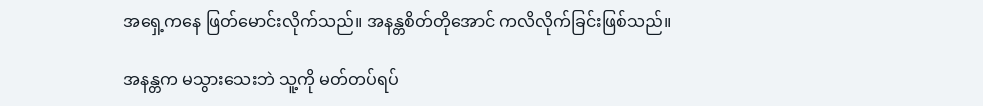အရှေ့ကနေ ဖြတ်မောင်းလိုက်သည်။ အနန္တစိတ်တိုအောင် ကလိလိုက်ခြင်းဖြစ်သည်။

အနန္တက မသွားသေးဘဲ သူ့ကို မတ်တပ်ရပ်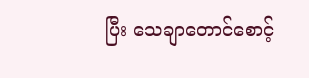ပြီး သေချာတောင်စောင့်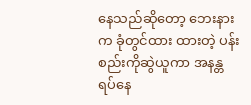နေသည်ဆိုတော့ ‌ဘေးနားက ခုံတွင်ထား ထားတဲ့ ပန်းစည်းကိုဆွဲယူကာ အနန္တ ရပ်နေ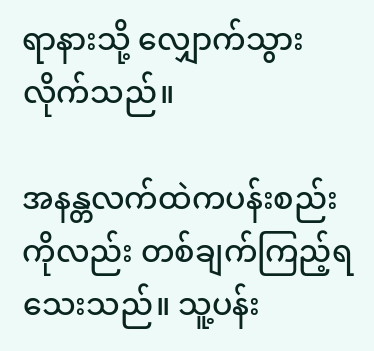ရာနားသို့ လျှောက်သွားလိုက်သည်။

အနန္တလက်ထဲကပန်းစည်းကိုလည်း တစ်ချက်ကြည့်ရသေးသည်။ သူ့ပန်း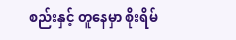စည်းနှင့် တူနေမှာ စိုးရိမ်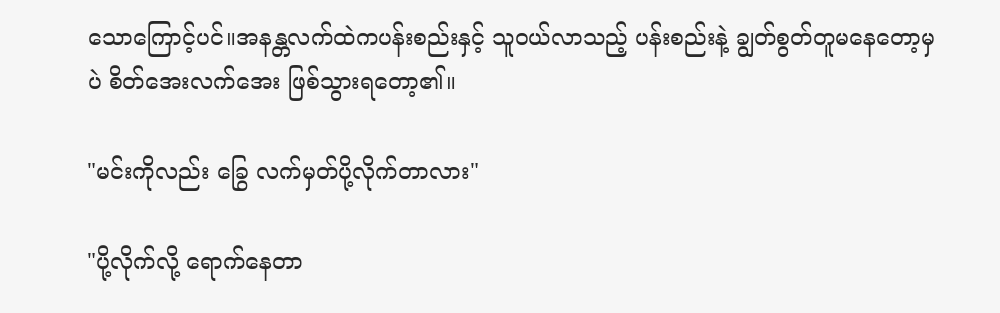သောကြောင့်ပင်။အနန္တလက်ထဲကပန်းစည်းနှင့် သူဝယ်လာသည့် ပန်းစည်းနဲ့ ချွတ်စွတ်တူမနေတော့မှပဲ စိတ်အေးလက်အေး ဖြစ်သွားရတော့၏။

"မင်းကိုလည်း ခြွေ လက်မှတ်ပို့လိုက်တာလား"

"ပို့လိုက်လို့ ရောက်နေတာ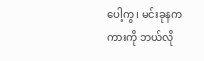ပေါ့ကွ၊ မင်းခုနက ကားကို ဘယ်လို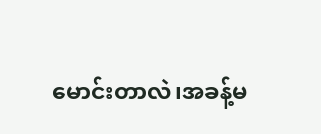မောင်းတာလဲ၊အခန့်မ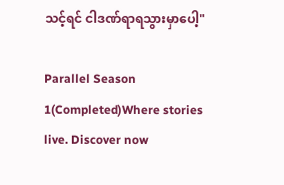သင့်ရင် ငါဒဏ်ရာရသွားမှာပေါ့"

Parallel Season 1(Completed)Where stories live. Discover now